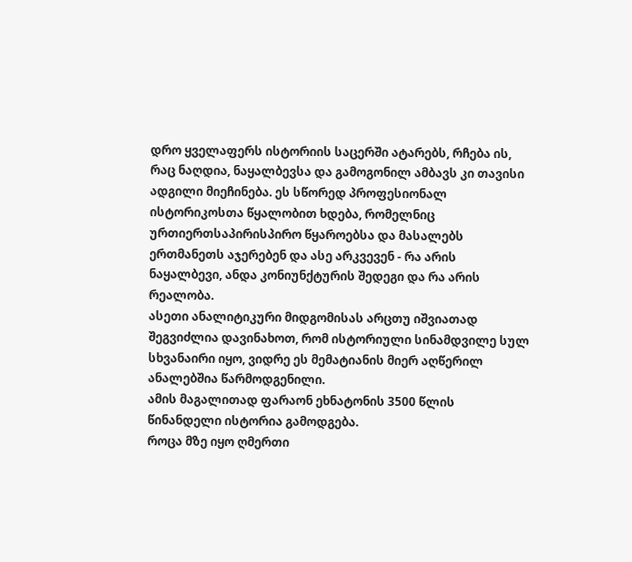დრო ყველაფერს ისტორიის საცერში ატარებს, რჩება ის, რაც ნაღდია, ნაყალბევსა და გამოგონილ ამბავს კი თავისი ადგილი მიეჩინება. ეს სწორედ პროფესიონალ ისტორიკოსთა წყალობით ხდება, რომელნიც ურთიერთსაპირისპირო წყაროებსა და მასალებს ერთმანეთს აჯერებენ და ასე არკვევენ - რა არის ნაყალბევი, ანდა კონიუნქტურის შედეგი და რა არის რეალობა.
ასეთი ანალიტიკური მიდგომისას არცთუ იშვიათად შეგვიძლია დავინახოთ, რომ ისტორიული სინამდვილე სულ სხვანაირი იყო, ვიდრე ეს მემატიანის მიერ აღწერილ ანალებშია წარმოდგენილი.
ამის მაგალითად ფარაონ ეხნატონის 3500 წლის წინანდელი ისტორია გამოდგება.
როცა მზე იყო ღმერთი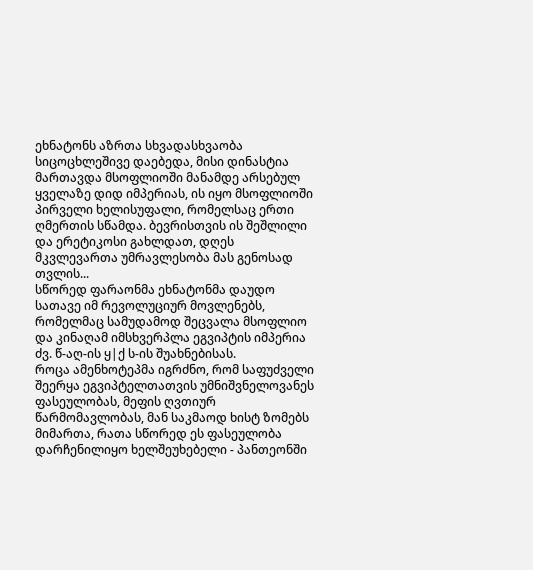ეხნატონს აზრთა სხვადასხვაობა სიცოცხლეშივე დაებედა, მისი დინასტია მართავდა მსოფლიოში მანამდე არსებულ ყველაზე დიდ იმპერიას, ის იყო მსოფლიოში პირველი ხელისუფალი, რომელსაც ერთი ღმერთის სწამდა. ბევრისთვის ის შეშლილი და ერეტიკოსი გახლდათ, დღეს მკვლევართა უმრავლესობა მას გენოსად თვლის...
სწორედ ფარაონმა ეხნატონმა დაუდო სათავე იმ რევოლუციურ მოვლენებს, რომელმაც სამუდამოდ შეცვალა მსოფლიო და კინაღამ იმსხვერპლა ეგვიპტის იმპერია ძვ. წ-აღ-ის ყ|ქ ს-ის შუახნებისას.
როცა ამენხოტეპმა იგრძნო, რომ საფუძველი შეერყა ეგვიპტელთათვის უმნიშვნელოვანეს ფასეულობას, მეფის ღვთიურ წარმომავლობას, მან საკმაოდ ხისტ ზომებს მიმართა, რათა სწორედ ეს ფასეულობა დარჩენილიყო ხელშეუხებელი - პანთეონში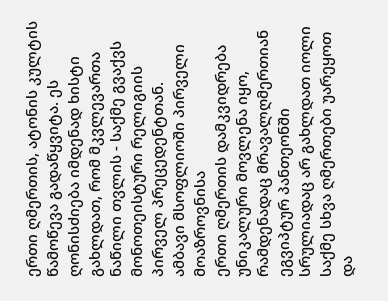ერთი ღმერთის, ატონის კულტის წამოწევა გადაწყვიტა. ეს ღონისძიება იმდენად ხისტი გახლდათ, რომ მკვლევართა ნაწილი თვლის - საქმე გვაქვს მონოთეისტური რელიგიის პირველ პრეცედენტთან.
ამბავი მსოფლიოში პირველი მოაზროვნისა
ერთი ღმერთის დამკვიდრება უნიკალური მოვლენა იყო, რამდენადაც მრავალღმერთიან ეგვიპტურ პანთეონში სრულიადაც არ გახლდათ იოლი საქმე სხვა ღმერთები უარეყოთ და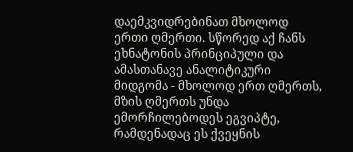დაემკვიდრებინათ მხოლოდ ერთი ღმერთი. სწორედ აქ ჩანს ეხნატონის პრინციპული და ამასთანავე ანალიტიკური მიდგომა - მხოლოდ ერთ ღმერთს, მზის ღმერთს უნდა ემორჩილებოდეს ეგვიპტე, რამდენადაც ეს ქვეყნის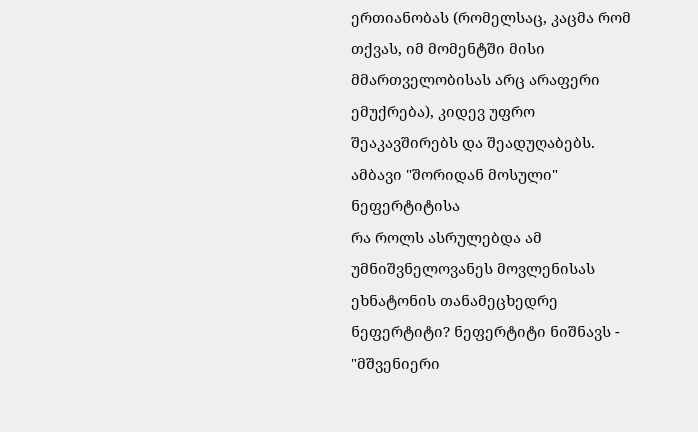ერთიანობას (რომელსაც, კაცმა რომ თქვას, იმ მომენტში მისი მმართველობისას არც არაფერი ემუქრება), კიდევ უფრო შეაკავშირებს და შეადუღაბებს.
ამბავი "შორიდან მოსული" ნეფერტიტისა
რა როლს ასრულებდა ამ უმნიშვნელოვანეს მოვლენისას ეხნატონის თანამეცხედრე ნეფერტიტი? ნეფერტიტი ნიშნავს - "მშვენიერი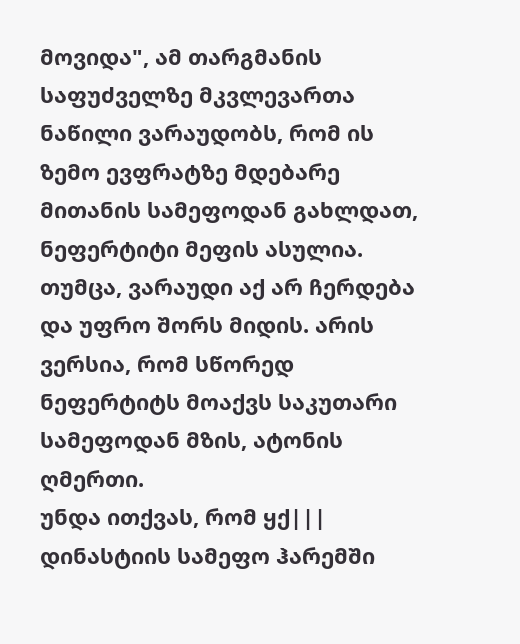მოვიდა", ამ თარგმანის საფუძველზე მკვლევართა ნაწილი ვარაუდობს, რომ ის ზემო ევფრატზე მდებარე მითანის სამეფოდან გახლდათ, ნეფერტიტი მეფის ასულია. თუმცა, ვარაუდი აქ არ ჩერდება და უფრო შორს მიდის. არის ვერსია, რომ სწორედ ნეფერტიტს მოაქვს საკუთარი სამეფოდან მზის, ატონის ღმერთი.
უნდა ითქვას, რომ ყქ||| დინასტიის სამეფო ჰარემში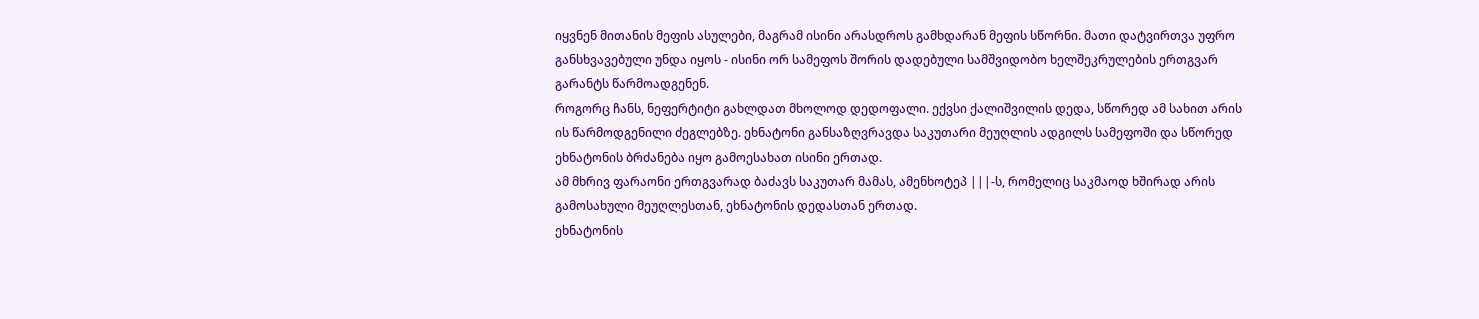იყვნენ მითანის მეფის ასულები, მაგრამ ისინი არასდროს გამხდარან მეფის სწორნი. მათი დატვირთვა უფრო განსხვავებული უნდა იყოს - ისინი ორ სამეფოს შორის დადებული სამშვიდობო ხელშეკრულების ერთგვარ გარანტს წარმოადგენენ.
როგორც ჩანს, ნეფერტიტი გახლდათ მხოლოდ დედოფალი. ექვსი ქალიშვილის დედა, სწორედ ამ სახით არის ის წარმოდგენილი ძეგლებზე. ეხნატონი განსაზღვრავდა საკუთარი მეუღლის ადგილს სამეფოში და სწორედ ეხნატონის ბრძანება იყო გამოესახათ ისინი ერთად.
ამ მხრივ ფარაონი ერთგვარად ბაძავს საკუთარ მამას, ამენხოტეპ |||-ს, რომელიც საკმაოდ ხშირად არის გამოსახული მეუღლესთან, ეხნატონის დედასთან ერთად.
ეხნატონის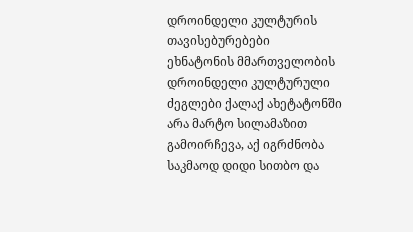დროინდელი კულტურის თავისებურებები
ეხნატონის მმართველობის დროინდელი კულტურული ძეგლები ქალაქ ახეტატონში არა მარტო სილამაზით გამოირჩევა, აქ იგრძნობა საკმაოდ დიდი სითბო და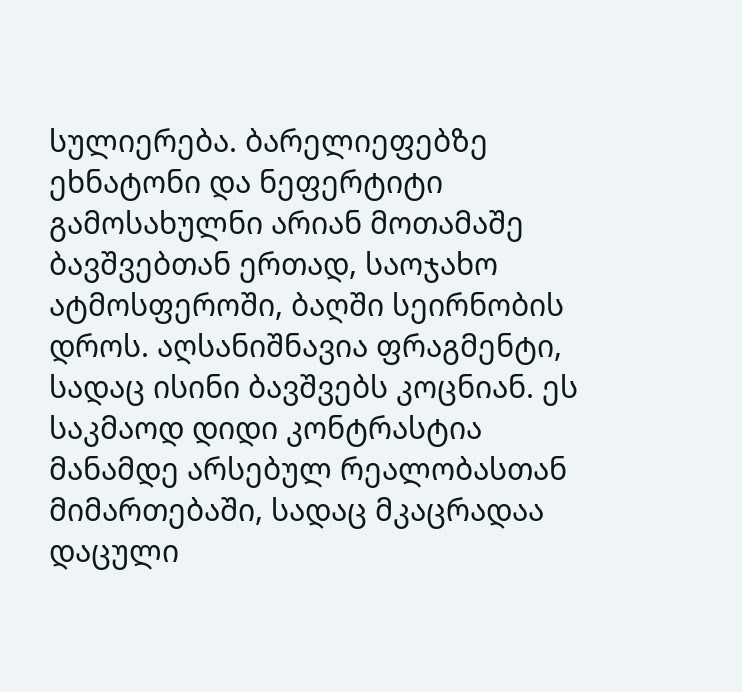სულიერება. ბარელიეფებზე ეხნატონი და ნეფერტიტი გამოსახულნი არიან მოთამაშე ბავშვებთან ერთად, საოჯახო ატმოსფეროში, ბაღში სეირნობის დროს. აღსანიშნავია ფრაგმენტი, სადაც ისინი ბავშვებს კოცნიან. ეს საკმაოდ დიდი კონტრასტია მანამდე არსებულ რეალობასთან მიმართებაში, სადაც მკაცრადაა დაცული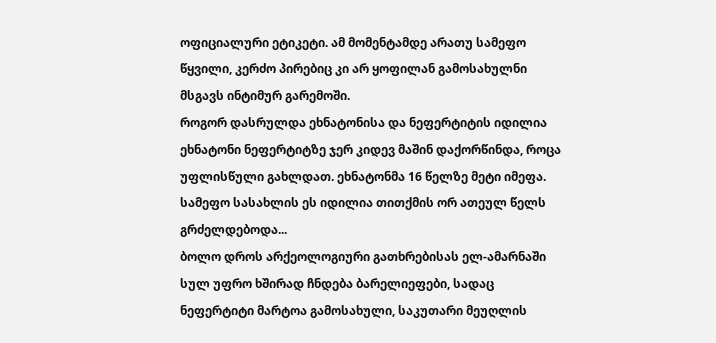ოფიციალური ეტიკეტი. ამ მომენტამდე არათუ სამეფო წყვილი, კერძო პირებიც კი არ ყოფილან გამოსახულნი მსგავს ინტიმურ გარემოში.
როგორ დასრულდა ეხნატონისა და ნეფერტიტის იდილია
ეხნატონი ნეფერტიტზე ჯერ კიდევ მაშინ დაქორწინდა, როცა უფლისწული გახლდათ. ეხნატონმა 16 წელზე მეტი იმეფა. სამეფო სასახლის ეს იდილია თითქმის ორ ათეულ წელს გრძელდებოდა...
ბოლო დროს არქეოლოგიური გათხრებისას ელ-ამარნაში სულ უფრო ხშირად ჩნდება ბარელიეფები, სადაც ნეფერტიტი მარტოა გამოსახული, საკუთარი მეუღლის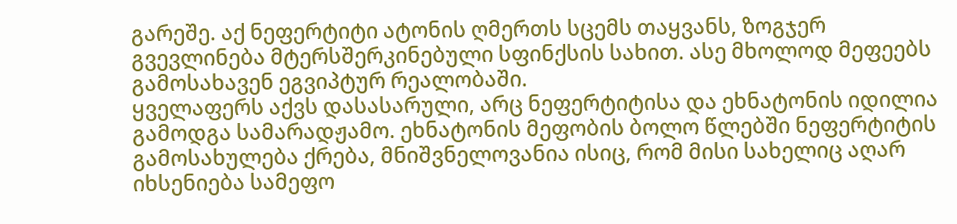გარეშე. აქ ნეფერტიტი ატონის ღმერთს სცემს თაყვანს, ზოგჯერ გვევლინება მტერსშერკინებული სფინქსის სახით. ასე მხოლოდ მეფეებს გამოსახავენ ეგვიპტურ რეალობაში.
ყველაფერს აქვს დასასარული, არც ნეფერტიტისა და ეხნატონის იდილია გამოდგა სამარადჟამო. ეხნატონის მეფობის ბოლო წლებში ნეფერტიტის გამოსახულება ქრება, მნიშვნელოვანია ისიც, რომ მისი სახელიც აღარ იხსენიება სამეფო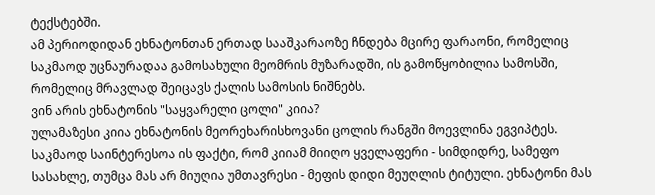ტექსტებში.
ამ პერიოდიდან ეხნატონთან ერთად სააშკარაოზე ჩნდება მცირე ფარაონი, რომელიც საკმაოდ უცნაურადაა გამოსახული მეომრის მუზარადში, ის გამოწყობილია სამოსში, რომელიც მრავლად შეიცავს ქალის სამოსის ნიშნებს.
ვინ არის ეხნატონის "საყვარელი ცოლი" კიია?
ულამაზესი კიია ეხნატონის მეორეხარისხოვანი ცოლის რანგში მოევლინა ეგვიპტეს. საკმაოდ საინტერესოა ის ფაქტი, რომ კიიამ მიიღო ყველაფერი - სიმდიდრე, სამეფო სასახლე, თუმცა მას არ მიუღია უმთავრესი - მეფის დიდი მეუღლის ტიტული. ეხნატონი მას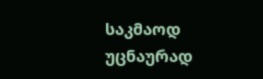საკმაოდ უცნაურად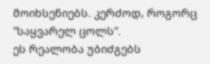მოიხსენიებს. კერძოდ, როგორც "საყვარელ ცოლს".
ეს რეალობა უბიძგებს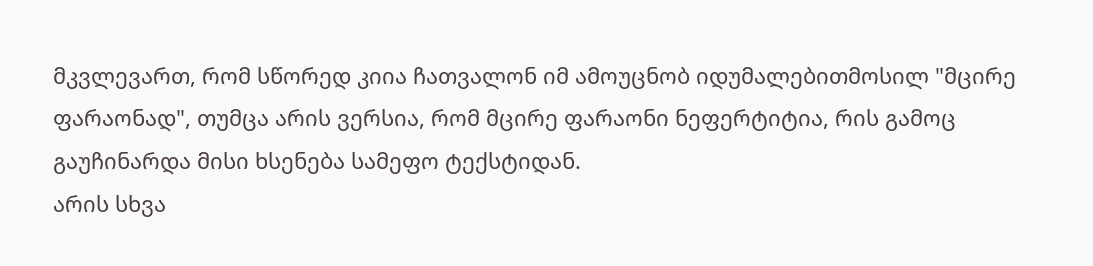მკვლევართ, რომ სწორედ კიია ჩათვალონ იმ ამოუცნობ იდუმალებითმოსილ "მცირე ფარაონად", თუმცა არის ვერსია, რომ მცირე ფარაონი ნეფერტიტია, რის გამოც გაუჩინარდა მისი ხსენება სამეფო ტექსტიდან.
არის სხვა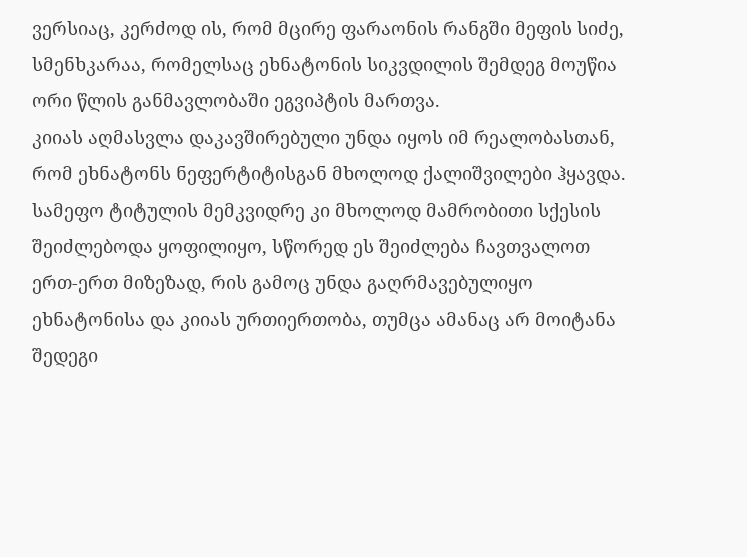ვერსიაც, კერძოდ ის, რომ მცირე ფარაონის რანგში მეფის სიძე, სმენხკარაა, რომელსაც ეხნატონის სიკვდილის შემდეგ მოუწია ორი წლის განმავლობაში ეგვიპტის მართვა.
კიიას აღმასვლა დაკავშირებული უნდა იყოს იმ რეალობასთან, რომ ეხნატონს ნეფერტიტისგან მხოლოდ ქალიშვილები ჰყავდა. სამეფო ტიტულის მემკვიდრე კი მხოლოდ მამრობითი სქესის შეიძლებოდა ყოფილიყო, სწორედ ეს შეიძლება ჩავთვალოთ ერთ-ერთ მიზეზად, რის გამოც უნდა გაღრმავებულიყო ეხნატონისა და კიიას ურთიერთობა, თუმცა ამანაც არ მოიტანა შედეგი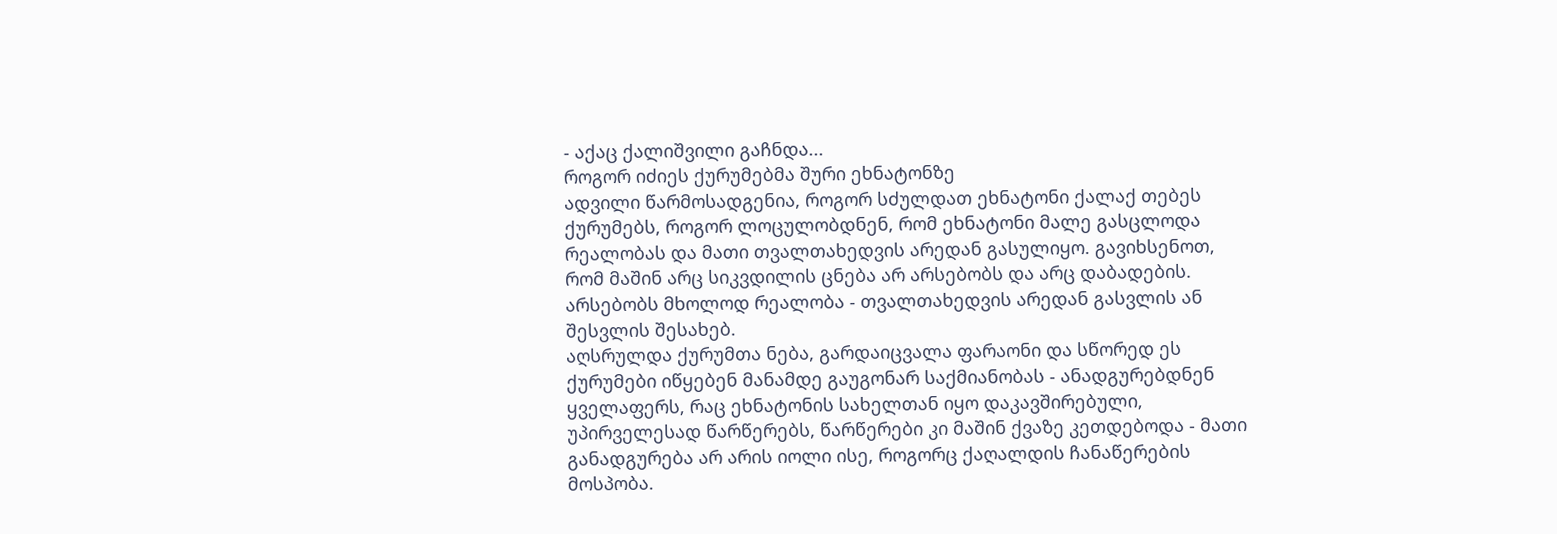- აქაც ქალიშვილი გაჩნდა...
როგორ იძიეს ქურუმებმა შური ეხნატონზე
ადვილი წარმოსადგენია, როგორ სძულდათ ეხნატონი ქალაქ თებეს ქურუმებს, როგორ ლოცულობდნენ, რომ ეხნატონი მალე გასცლოდა რეალობას და მათი თვალთახედვის არედან გასულიყო. გავიხსენოთ, რომ მაშინ არც სიკვდილის ცნება არ არსებობს და არც დაბადების. არსებობს მხოლოდ რეალობა - თვალთახედვის არედან გასვლის ან შესვლის შესახებ.
აღსრულდა ქურუმთა ნება, გარდაიცვალა ფარაონი და სწორედ ეს ქურუმები იწყებენ მანამდე გაუგონარ საქმიანობას - ანადგურებდნენ ყველაფერს, რაც ეხნატონის სახელთან იყო დაკავშირებული, უპირველესად წარწერებს, წარწერები კი მაშინ ქვაზე კეთდებოდა - მათი განადგურება არ არის იოლი ისე, როგორც ქაღალდის ჩანაწერების მოსპობა.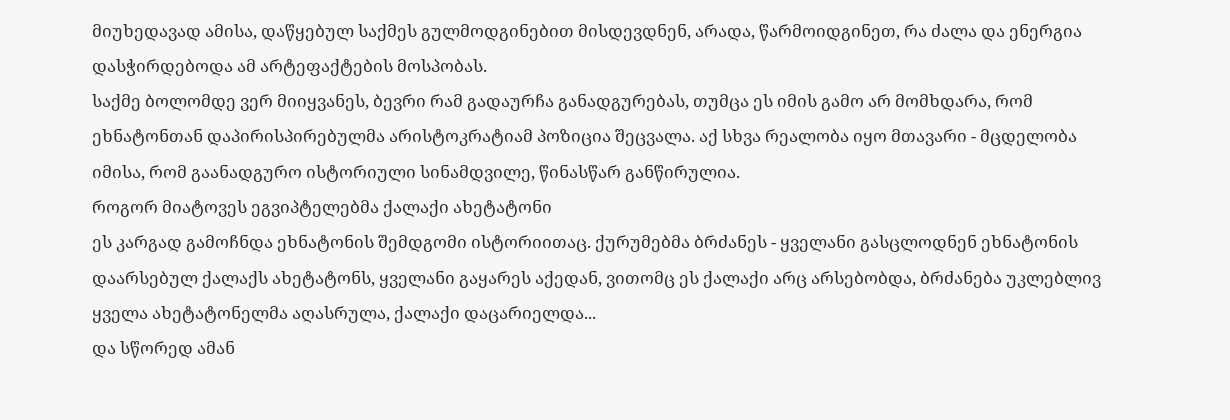მიუხედავად ამისა, დაწყებულ საქმეს გულმოდგინებით მისდევდნენ, არადა, წარმოიდგინეთ, რა ძალა და ენერგია დასჭირდებოდა ამ არტეფაქტების მოსპობას.
საქმე ბოლომდე ვერ მიიყვანეს, ბევრი რამ გადაურჩა განადგურებას, თუმცა ეს იმის გამო არ მომხდარა, რომ ეხნატონთან დაპირისპირებულმა არისტოკრატიამ პოზიცია შეცვალა. აქ სხვა რეალობა იყო მთავარი - მცდელობა იმისა, რომ გაანადგურო ისტორიული სინამდვილე, წინასწარ განწირულია.
როგორ მიატოვეს ეგვიპტელებმა ქალაქი ახეტატონი
ეს კარგად გამოჩნდა ეხნატონის შემდგომი ისტორიითაც. ქურუმებმა ბრძანეს - ყველანი გასცლოდნენ ეხნატონის დაარსებულ ქალაქს ახეტატონს, ყველანი გაყარეს აქედან, ვითომც ეს ქალაქი არც არსებობდა, ბრძანება უკლებლივ ყველა ახეტატონელმა აღასრულა, ქალაქი დაცარიელდა...
და სწორედ ამან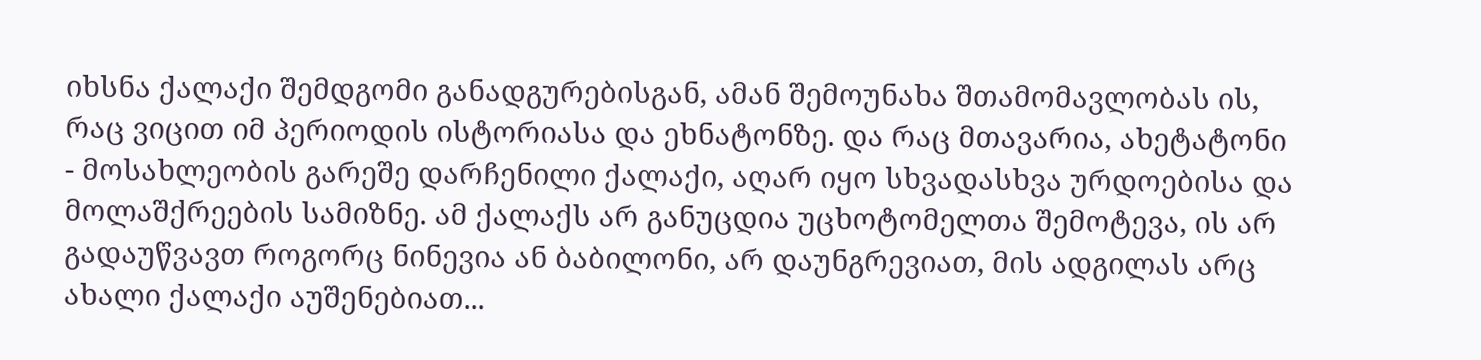იხსნა ქალაქი შემდგომი განადგურებისგან, ამან შემოუნახა შთამომავლობას ის, რაც ვიცით იმ პერიოდის ისტორიასა და ეხნატონზე. და რაც მთავარია, ახეტატონი - მოსახლეობის გარეშე დარჩენილი ქალაქი, აღარ იყო სხვადასხვა ურდოებისა და მოლაშქრეების სამიზნე. ამ ქალაქს არ განუცდია უცხოტომელთა შემოტევა, ის არ გადაუწვავთ როგორც ნინევია ან ბაბილონი, არ დაუნგრევიათ, მის ადგილას არც ახალი ქალაქი აუშენებიათ...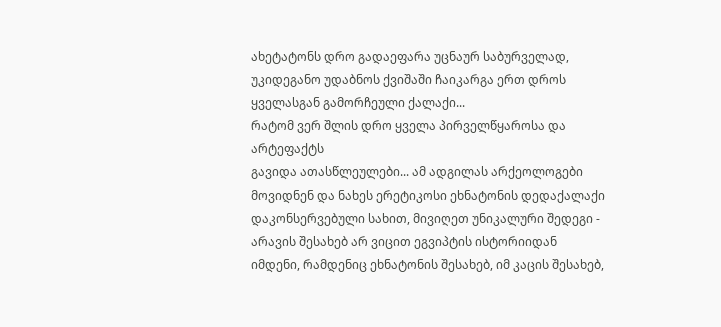ახეტატონს დრო გადაეფარა უცნაურ საბურველად, უკიდეგანო უდაბნოს ქვიშაში ჩაიკარგა ერთ დროს ყველასგან გამორჩეული ქალაქი...
რატომ ვერ შლის დრო ყველა პირველწყაროსა და არტეფაქტს
გავიდა ათასწლეულები... ამ ადგილას არქეოლოგები მოვიდნენ და ნახეს ერეტიკოსი ეხნატონის დედაქალაქი დაკონსერვებული სახით, მივიღეთ უნიკალური შედეგი - არავის შესახებ არ ვიცით ეგვიპტის ისტორიიდან იმდენი, რამდენიც ეხნატონის შესახებ, იმ კაცის შესახებ,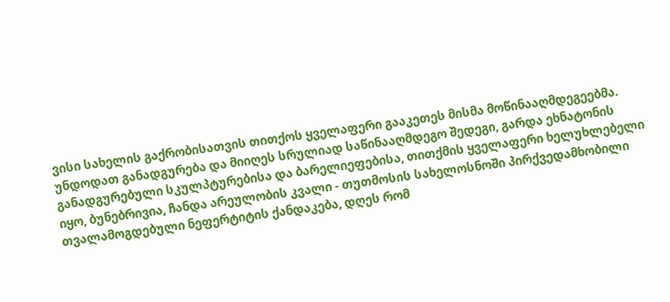ვისი სახელის გაქრობისათვის თითქოს ყველაფერი გააკეთეს მისმა მოწინააღმდეგეებმა.
უნდოდათ განადგურება და მიიღეს სრულიად საწინააღმდეგო შედეგი, გარდა ეხნატონის განადგურებული სკულპტურებისა და ბარელიეფებისა, თითქმის ყველაფერი ხელუხლებელი იყო, ბუნებრივია, ჩანდა არეულობის კვალი - თუთმოსის სახელოსნოში პირქვედამხობილი თვალამოგდებული ნეფერტიტის ქანდაკება, დღეს რომ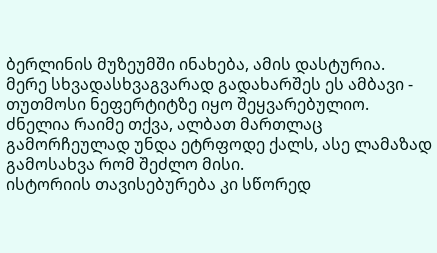ბერლინის მუზეუმში ინახება, ამის დასტურია.
მერე სხვადასხვაგვარად გადახარშეს ეს ამბავი - თუთმოსი ნეფერტიტზე იყო შეყვარებულიო. ძნელია რაიმე თქვა, ალბათ მართლაც გამორჩეულად უნდა ეტრფოდე ქალს, ასე ლამაზად გამოსახვა რომ შეძლო მისი.
ისტორიის თავისებურება კი სწორედ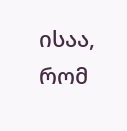ისაა, რომ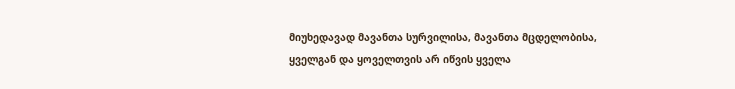მიუხედავად მავანთა სურვილისა, მავანთა მცდელობისა, ყველგან და ყოველთვის არ იწვის ყველა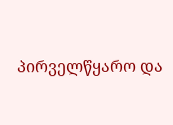პირველწყარო და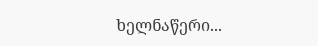ხელნაწერი...